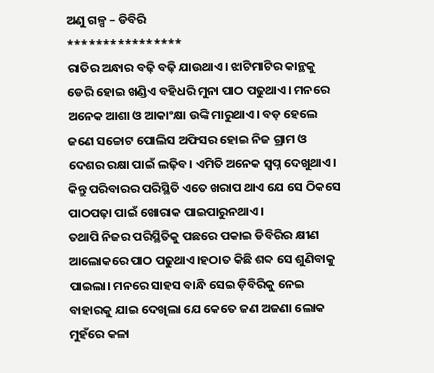ଅଣୁ ଗଳ୍ପ – ଡିବିରି
****************
ରାତିର ଅନ୍ଧାର ବଢ଼ି ବଢ଼ି ଯାଉଥାଏ। ଝାଟିମାଟିର କାନ୍ଥକୁ ଡେରି ହୋଇ ଖଣ୍ଡିଏ ବହିଧରି ମୁନା ପାଠ ପଢୁଥାଏ। ମନରେ ଅନେକ ଆଶା ଓ ଆକାଂକ୍ଷା ଉଙ୍କି ମାରୁଥାଏ। ବଡ଼ ହେଲେ ଜଣେ ସଚ୍ଚୋଟ ପୋଲିସ ଅଫିସର ହୋଇ ନିଜ ଗ୍ରାମ ଓ ଦେଶର ରକ୍ଷା ପାଇଁ ଲଢ଼ିବ। ଏମିତି ଅନେକ ସ୍ବପ୍ନ ଦେଖୁଥାଏ। କିନ୍ତୁ ପରିବାରର ପରିସ୍ଥିତି ଏତେ ଖରାପ ଥାଏ ଯେ ସେ ଠିକସେ ପାଠପଢ଼ା ପାଇଁ ଖୋରାକ ପାଇପାରୁନଥାଏ।
ତଥାପି ନିଜର ପରିସ୍ଥିତିକୁ ପଛରେ ପକାଇ ଡିବିରିର କ୍ଷୀଣ ଆଲୋକରେ ପାଠ ପଢୁଥାଏ।ହଠାତ କିଛି ଶବ୍ଦ ସେ ଶୁଣିବାକୁ ପାଇଲା। ମନରେ ସାହସ ବାନ୍ଧି ସେଇ ଡ଼ିବିରିକୁ ନେଇ ବାହାରକୁ ଯାଇ ଦେଖିଲା ଯେ କେତେ ଜଣ ଅଜଣା ଲୋକ ମୁହଁରେ କଳା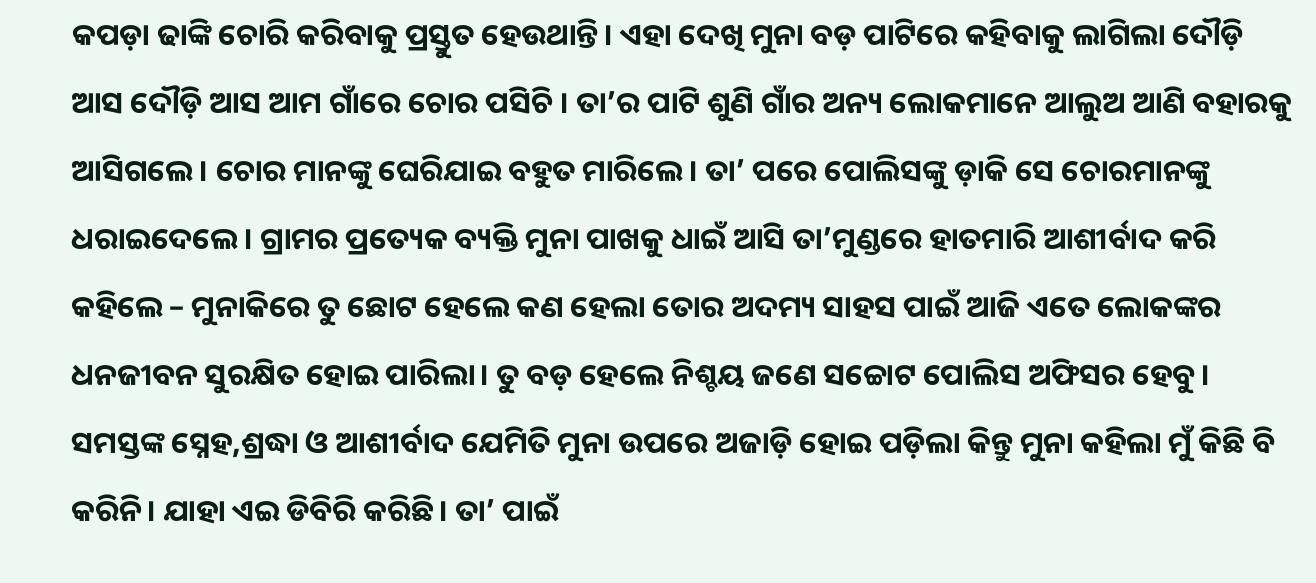କପଡ଼ା ଢାଙ୍କି ଚୋରି କରିବାକୁ ପ୍ରସ୍ତୁତ ହେଉଥାନ୍ତି। ଏହା ଦେଖି ମୁନା ବଡ଼ ପାଟିରେ କହିବାକୁ ଲାଗିଲା ଦୌଡ଼ି ଆସ ଦୌଡ଼ି ଆସ ଆମ ଗାଁରେ ଚୋର ପସିଚି । ତା’ର ପାଟି ଶୁଣି ଗାଁର ଅନ୍ୟ ଲୋକମାନେ ଆଲୁଅ ଆଣି ବହାରକୁ ଆସିଗଲେ। ଚୋର ମାନଙ୍କୁ ଘେରିଯାଇ ବହୁତ ମାରିଲେ। ତା’ ପରେ ପୋଲିସଙ୍କୁ ଡ଼ାକି ସେ ଚୋରମାନଙ୍କୁ ଧରାଇଦେଲେ। ଗ୍ରାମର ପ୍ରତ୍ୟେକ ବ୍ୟକ୍ତି ମୁନା ପାଖକୁ ଧାଇଁ ଆସି ତା’ମୁଣ୍ଡରେ ହାତମାରି ଆଶୀର୍ବାଦ କରି କହିଲେ – ମୁନାକିରେ ତୁ ଛୋଟ ହେଲେ କଣ ହେଲା ତୋର ଅଦମ୍ୟ ସାହସ ପାଇଁ ଆଜି ଏତେ ଲୋକଙ୍କର ଧନଜୀବନ ସୁରକ୍ଷିତ ହୋଇ ପାରିଲା। ତୁ ବଡ଼ ହେଲେ ନିଶ୍ଚୟ ଜଣେ ସଚ୍ଚୋଟ ପୋଲିସ ଅଫିସର ହେବୁ। ସମସ୍ତଙ୍କ ସ୍ନେହ,ଶ୍ରଦ୍ଧା ଓ ଆଶୀର୍ବାଦ ଯେମିତି ମୁନା ଉପରେ ଅଜାଡ଼ି ହୋଇ ପଡ଼ିଲା କିନ୍ତୁ ମୁନା କହିଲା ମୁଁ କିଛି ବି କରିନି। ଯାହା ଏଇ ଡିବିରି କରିଛି। ତା’ ପାଇଁ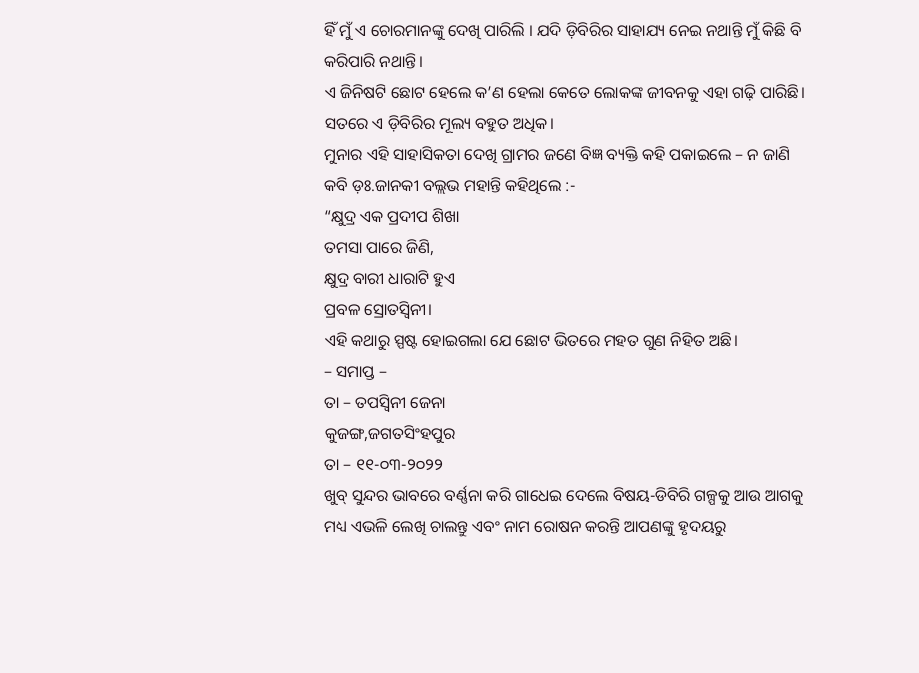ହିଁ ମୁଁ ଏ ଚୋରମାନଙ୍କୁ ଦେଖି ପାରିଲି । ଯଦି ଡ଼ିବିରିର ସାହାଯ୍ୟ ନେଇ ନଥାନ୍ତି ମୁଁ କିଛି ବି କରିପାରି ନଥାନ୍ତି।
ଏ ଜିନିଷଟି ଛୋଟ ହେଲେ କ’ଣ ହେଲା କେତେ ଲୋକଙ୍କ ଜୀବନକୁ ଏହା ଗଢ଼ି ପାରିଛି। ସତରେ ଏ ଡ଼ିବିରିର ମୂଲ୍ୟ ବହୁତ ଅଧିକ।
ମୁନାର ଏହି ସାହାସିକତା ଦେଖି ଗ୍ରାମର ଜଣେ ବିଜ୍ଞ ବ୍ୟକ୍ତି କହି ପକାଇଲେ – ନ ଜାଣି କବି ଡ଼ଃ.ଜାନକୀ ବଲ୍ଲଭ ମହାନ୍ତି କହିଥିଲେ :-
“କ୍ଷୁଦ୍ର ଏକ ପ୍ରଦୀପ ଶିଖା
ତମସା ପାରେ ଜିଣି,
କ୍ଷୁଦ୍ର ବାରୀ ଧାରାଟି ହୁଏ
ପ୍ରବଳ ସ୍ରୋତସ୍ୱିନୀ।
ଏହି କଥାରୁ ସ୍ପଷ୍ଟ ହୋଇଗଲା ଯେ ଛୋଟ ଭିତରେ ମହତ ଗୁଣ ନିହିତ ଅଛି।
– ସମାପ୍ତ –
ତା – ତପସ୍ୱିନୀ ଜେନା
କୁଜଙ୍ଗ,ଜଗତସିଂହପୁର
ତା – ୧୧-୦୩-୨୦୨୨
ଖୁବ୍ ସୁନ୍ଦର ଭାବରେ ବର୍ଣ୍ଣନା କରି ଗାଧେଇ ଦେଲେ ବିଷୟ-ଡିବିରି ଗଳ୍ପକୁ ଆଉ ଆଗକୁ ମଧ୍ୟ ଏଭଳି ଲେଖି ଚାଲନ୍ତୁ ଏବଂ ନାମ ରୋଷନ କରନ୍ତି ଆପଣଙ୍କୁ ହୃଦୟରୁ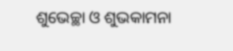ଶୁଭେଚ୍ଛା ଓ ଶୁଭକାମନା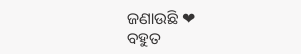ଜଣାଉଛି ❤
ବହୁତ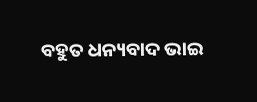ବହୁତ ଧନ୍ୟବାଦ ଭାଇ